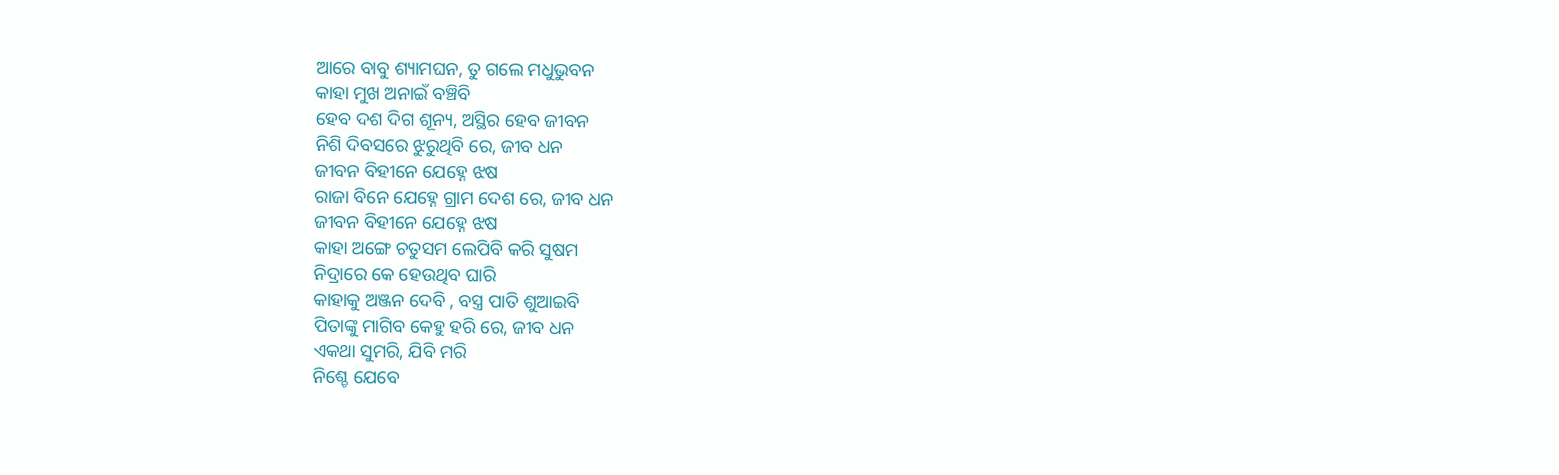ଆରେ ବାବୁ ଶ୍ୟାମଘନ, ତୁ ଗଲେ ମଧୁଭୁବନ
କାହା ମୁଖ ଅନାଇଁ ବଞ୍ଚିବି
ହେବ ଦଶ ଦିଗ ଶୂନ୍ୟ, ଅସ୍ଥିର ହେବ ଜୀବନ
ନିଶି ଦିବସରେ ଝୁରୁଥିବି ରେ, ଜୀବ ଧନ
ଜୀବନ ବିହୀନେ ଯେହ୍ନେ ଝଷ
ରାଜା ବିନେ ଯେହ୍ନେ ଗ୍ରାମ ଦେଶ ରେ, ଜୀବ ଧନ
ଜୀବନ ବିହୀନେ ଯେହ୍ନେ ଝଷ
କାହା ଅଙ୍ଗେ ଚତୁସମ ଲେପିବି କରି ସୁଷମ
ନିଦ୍ରାରେ କେ ହେଉଥିବ ଘାରି
କାହାକୁ ଅଞ୍ଜନ ଦେବି , ବସ୍ତ୍ର ପାତି ଶୁଆଇବି
ପିତାଙ୍କୁ ମାଗିବ କେହୁ ହରି ରେ, ଜୀବ ଧନ
ଏକଥା ସୁମରି, ଯିବି ମରି
ନିଶ୍ଚେ ଯେବେ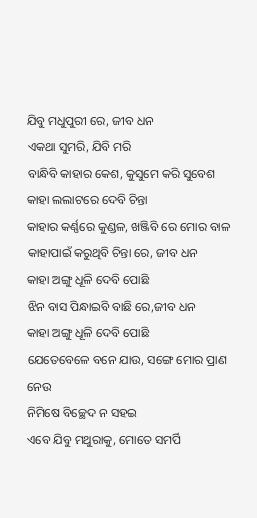ଯିବୁ ମଧୁପୁରୀ ରେ, ଜୀବ ଧନ
ଏକଥା ସୁମରି, ଯିବି ମରି
ବାନ୍ଧିବି କାହାର କେଶ, କୁସୁମେ କରି ସୁବେଶ
କାହା ଲଲାଟରେ ଦେବି ଚିନ୍ତା
କାହାର କର୍ଣ୍ଣରେ କୁଣ୍ଡଳ, ଖଞ୍ଜିବି ରେ ମୋର ବାଳ
କାହାପାଇଁ କରୁଥିବି ଚିନ୍ତା ରେ, ଜୀବ ଧନ
କାହା ଅଙ୍ଗୁ ଧୂଳି ଦେବି ପୋଛି
ଝିନ ବାସ ପିନ୍ଧାଇବି ବାଛି ରେ,ଜୀବ ଧନ
କାହା ଅଙ୍ଗୁ ଧୂଳି ଦେବି ପୋଛି
ଯେତେବେଳେ ବନେ ଯାଉ, ସଙ୍ଗେ ମୋର ପ୍ରାଣ ନେଉ
ନିମିଷେ ବିଚ୍ଛେଦ ନ ସହଇ
ଏବେ ଯିବୁ ମଥୁରାକୁ, ମୋତେ ସମର୍ପି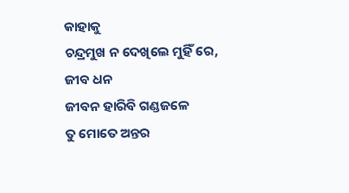କାହାକୁ
ଚନ୍ଦ୍ରମୁଖ ନ ଦେଖିଲେ ମୁହିଁ ରେ, ଜୀବ ଧନ
ଜୀବନ ହାରିବି ଗଣ୍ଡଜଳେ
ତୁ ମୋତେ ଅନ୍ତର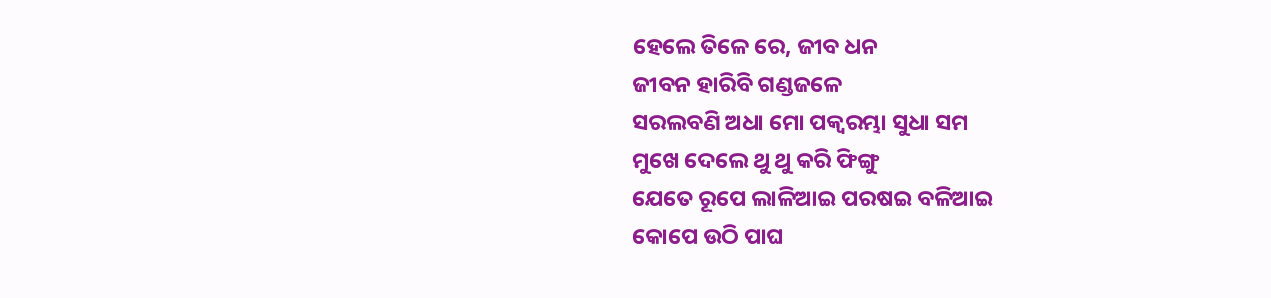ହେଲେ ତିଳେ ରେ, ଜୀବ ଧନ
ଜୀବନ ହାରିବି ଗଣ୍ଡଜଳେ
ସରଲବଣି ଅଧା ମୋ ପକ୍ଵରମ୍ଭା ସୁଧା ସମ
ମୁଖେ ଦେଲେ ଥୁ ଥୁ କରି ଫିଙ୍ଗୁ
ଯେତେ ରୂପେ ଲାଳିଆଇ ପରଷଇ ବଳିଆଇ
କୋପେ ଉଠି ପାଘ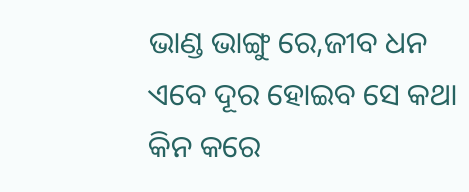ଭାଣ୍ଡ ଭାଙ୍ଗୁ ରେ,ଜୀବ ଧନ
ଏବେ ଦୂର ହୋଇବ ସେ କଥା
କିନ କରେ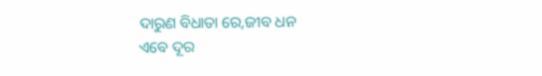ଦାରୁଣ ବିଧାତା ରେ,ଜୀବ ଧନ
ଏବେ ଦୂର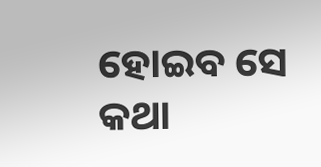ହୋଇବ ସେ କଥା